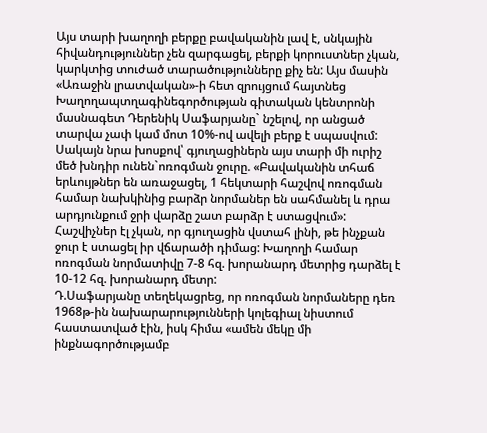Այս տարի խաղողի բերքը բավականին լավ է, սնկային հիվանդություններ չեն զարգացել, բերքի կորուստներ չկան, կարկտից տուժած տարածությունները քիչ են: Այս մասին «Առաջին լրատվական»-ի հետ զրույցում հայտնեց Խաղողապտղագինեգործության գիտական կենտրոնի մասնագետ Դերենիկ Սաֆարյանը` նշելով, որ անցած տարվա չափ կամ մոտ 10%-ով ավելի բերք է սպասվում:
Սակայն նրա խոսքով՝ գյուղացիներն այս տարի մի ուրիշ մեծ խնդիր ունեն`ոռոգման ջուրը. «Բավականին տհաճ երևույթներ են առաջացել, 1 հեկտարի հաշվով ոռոգման համար նախկինից բարձր նորմաներ են սահմանել և դրա արդյունքում ջրի վարձը շատ բարձր է ստացվում»: Հաշվիչներ էլ չկան, որ գյուղացին վստահ լինի, թե ինչքան ջուր է ստացել իր վճարածի դիմաց: Խաղողի համար ոռոգման նորմատիվը 7-8 հզ. խորանարդ մետրից դարձել է 10-12 հզ. խորանարդ մետր:
Դ.Սաֆարյանը տեղեկացրեց, որ ոռոգման նորմաները դեռ 1968թ-ին նախարարությունների կոլեգիալ նիստում հաստատված էին, իսկ հիմա «ամեն մեկը մի ինքնագործությամբ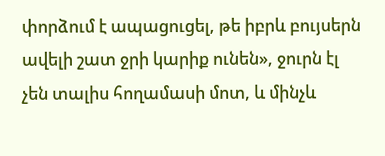փորձում է ապացուցել, թե իբրև բույսերն ավելի շատ ջրի կարիք ունեն», ջուրն էլ չեն տալիս հողամասի մոտ, և մինչև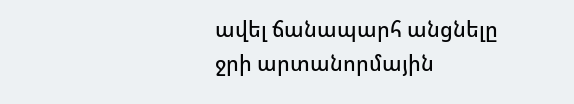ավել ճանապարհ անցնելը ջրի արտանորմային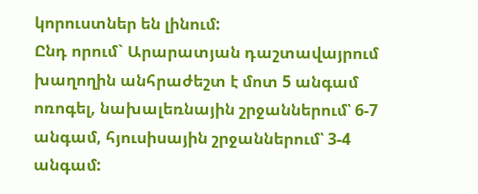կորուստներ են լինում:
Ընդ որում` Արարատյան դաշտավայրում խաղողին անհրաժեշտ է մոտ 5 անգամ ոռոգել, նախալեռնային շրջաններում՝ 6-7 անգամ, հյուսիսային շրջաններում՝ 3-4 անգամ: